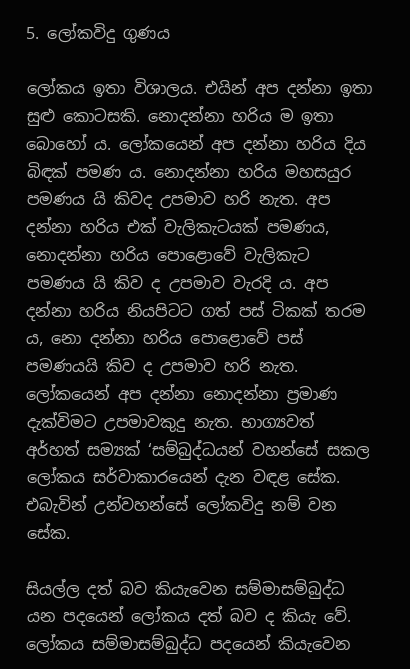5. ලෝකවිදු ගුණය

ලෝකය ඉතා විශාලය. එයින් අප දන්නා ඉතා සුළු කොටසකි. නොදන්නා හරිය ම ඉතා බොහෝ ය. ලෝකයෙන් අප දන්නා හරිය දිය බිඳක් පමණ ය. නොදන්නා හරිය මහසයුර පමණය යි කිවද උපමාව හරි නැත. අප දන්නා හරිය එක් වැලිකැටයක් පමණය, නොදන්නා හරිය පොළොවේ වැලිකැට පමණය යි කිව ද උපමාව වැරදි ය. අප දන්නා හරිය නියපිටට ගත් පස් ටිකක් තරම ය, නො දන්නා හරිය පොළොවේ පස් පමණයයි කිව ද උපමාව හරි නැත. ලෝකයෙන් අප දන්නා නොදන්නා ප්‍රමාණ දැක්විමට උපමාවකුදු නැත. භාග්‍යවත් අර්හත් සම්‍යක් ‘සම්බුද්ධයන් වහන්සේ සකල ලෝකය සර්වාකාරයෙන් දැන වඳළ සේක. එබැවින් උන්වහන්සේ ලෝකවිදු නම් වන සේක.

සියල්ල දත් බව කියැවෙන සම්මාසම්බුද්ධ යන පදයෙන් ලෝකය දත් බව ද කියැ වේ. ලෝකය සම්මාසම්බුද්ධ පදයෙන් කියැවෙන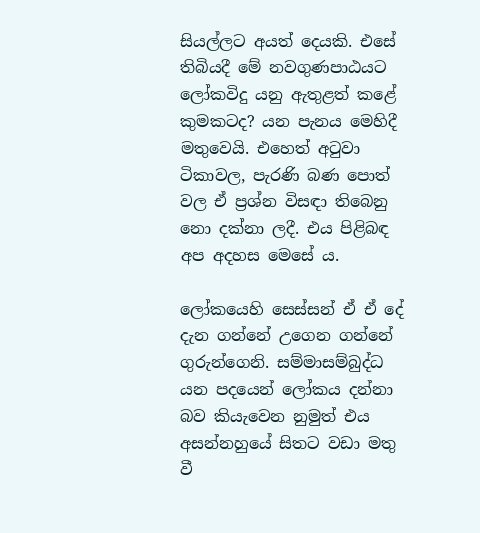සියල්ලට අයත් දෙයකි. එසේ තිබියදී මේ නවගුණපාඨයට ලෝකවිදු යනු ඇතුළත් කළේ කුමකටද? යන පැනය මෙහිදී මතුවෙයි. එහෙත් අටුවා ටිකාවල, පැරණි බණ පොත් වල ඒ ප්‍රශ්න විසඳා තිබෙනු නො දක්නා ලදී. එය පිළිබඳ අප අදහස මෙසේ ය.

ලෝකයෙහි සෙස්සන් ඒ ඒ දේ දැන ගන්නේ උගෙන ගන්නේ ගුරුන්ගෙනි. සම්මාසම්බුද්ධ යන පදයෙන් ලෝකය දන්නා බව කියැවෙන නුමුත් එය අසන්නහුයේ සිතට වඩා මතු වී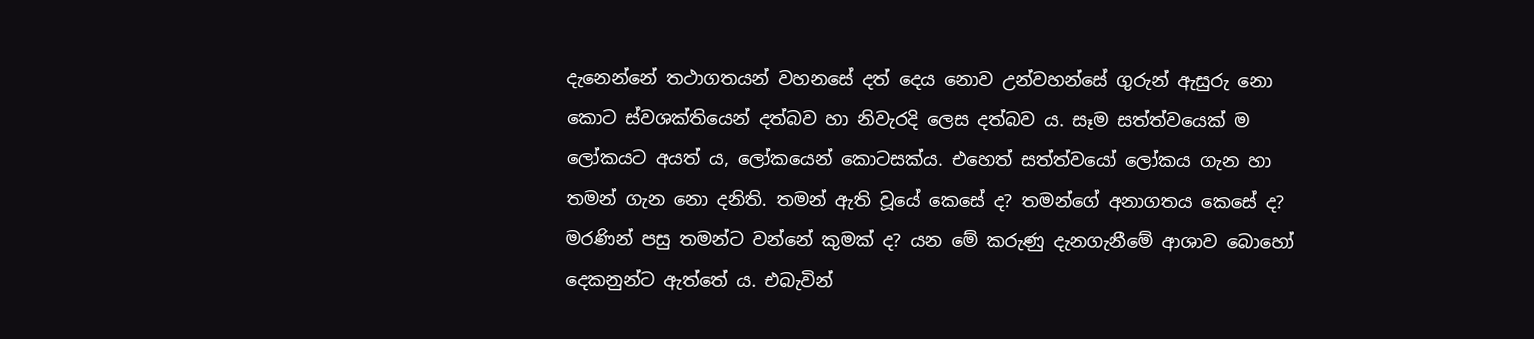දැනෙන්නේ තථාගතයන් වහනසේ දත් දෙය නොව උන්වහන්සේ ගුරුන් ඇසුරු නො කොට ස්වශක්තියෙන් දත්බව හා නිවැරදි ලෙස දත්බව ය. සෑම සත්ත්වයෙක් ම ලෝකයට අයත් ය, ලෝකයෙන් කොටසක්ය. එහෙත් සත්ත්වයෝ ලෝකය ගැන හා තමන් ගැන නො දනිති. තමන් ඇති වූයේ කෙසේ ද? තමන්ගේ අනාගතය කෙසේ ද? මරණින් පසු තමන්ට වන්නේ කුමක් ද? යන මේ කරුණු දැනගැනීමේ ආශාව බොහෝ දෙකනුන්ට ඇත්තේ ය. එබැවින්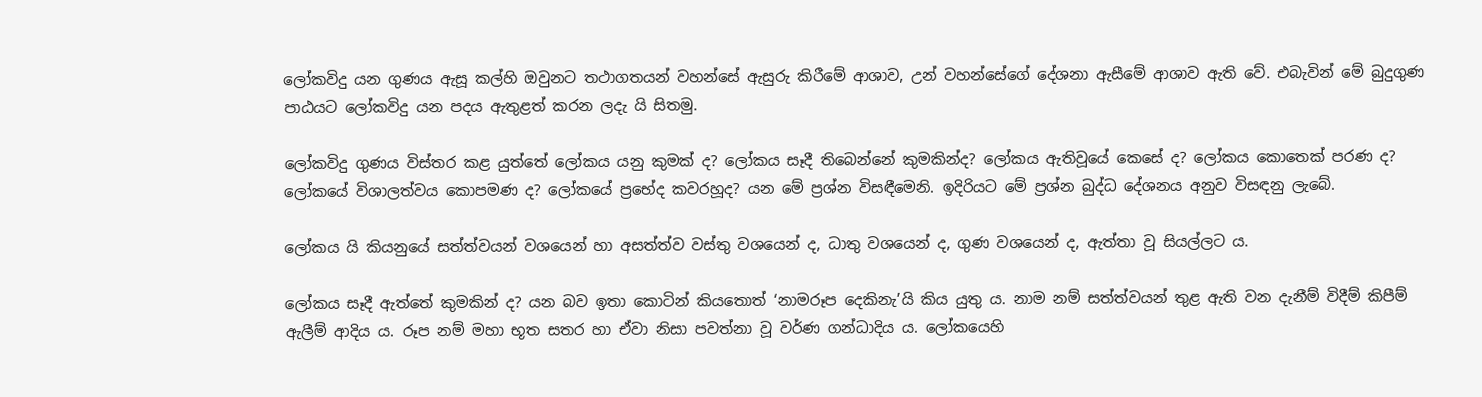ලෝකවිදු යන ගුණය ඇසූ කල්හි ඔවුනට තථාගතයන් වහන්සේ ඇසුරු කිරීමේ ආශාව, උන් වහන්සේගේ දේශනා ඇසීමේ ආශාව ඇති වේ. එබැවින් මේ බුදුගුණ පාඨයට ලෝකවිදු යන පදය ඇතුළත් කරන ලදැ යි සිතමු.

ලෝකවිදු ගුණය විස්තර කළ යුත්තේ ලෝකය යනු කුමක් ද? ලෝකය සෑදී තිබෙන්නේ කුමකින්ද? ලෝකය ඇතිවූයේ කෙසේ ද? ලෝකය කොතෙක් පරණ ද? ලෝකයේ විශාලත්වය කොපමණ ද? ලෝකයේ ප්‍රභේද කවරහූද? යන මේ ප්‍රශ්න විසඳීමෙනි. ඉදිරියට මේ ප්‍රශ්න බුද්ධ දේශනය අනුව විසඳනු ලැබේ.

ලෝකය යි කියනුයේ සත්ත්වයන් වශයෙන් හා අසත්ත්ව වස්තු වශයෙන් ද, ධාතු වශයෙන් ද, ගුණ වශයෙන් ද, ඇත්තා වූ සියල්ලට ය.

ලෝකය සෑදී ඇත්තේ කුමකින් ද? යන බව ඉතා කොටින් කියතොත් ‘නාමරූප දෙකිනැ’යි කිය යුතු ය. නාම නම් සත්ත්වයන් තුළ ඇති වන දැනීම් විදීම් කිපීම් ඇලීම් ආදිය ය. රූප නම් මහා භූත සතර හා ඒවා නිසා පවත්නා වූ වර්ණ ගන්ධාදිය ය. ලෝකයෙහි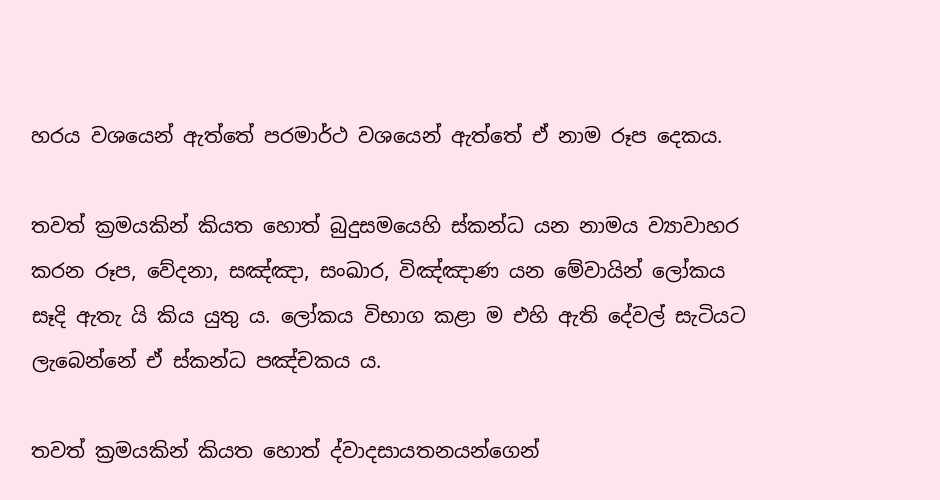හරය වශයෙන් ඇත්තේ පරමාර්ථ වශයෙන් ඇත්තේ ඒ නාම රූප දෙකය.

තවත් ක්‍රමයකින් කියත හොත් බුදුසමයෙහි ස්කන්ධ යන නාමය ව්‍යාවාහර කරන රූප, වේදනා, සඤ්ඤා, සංඛාර, විඤ්ඤාණ යන මේවායින් ලෝකය සෑදි ඇතැ යි කිය යුතු ය. ලෝකය විභාග කළා ම එහි ඇති දේවල් සැටියට ලැබෙන්නේ ඒ ස්කන්ධ පඤ්චකය ය.

තවත් ක්‍රමයකින් කියත හොත් ද්වාදසායතනයන්ගෙන්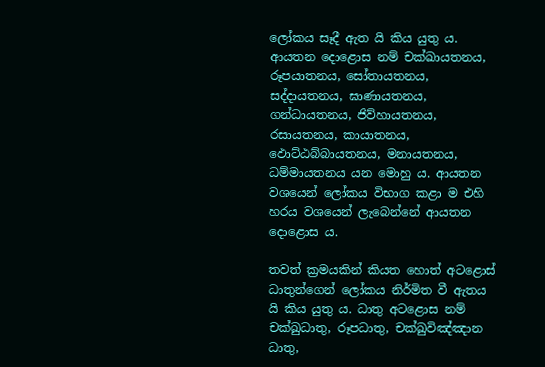ලෝකය සෑදී ඇත යි කිය යුතු ය. ආයතන දොළොස නම් චක්ඛායතනය, රූපයාතනය, සෝතායතනය, සද්දායතනය, ඝාණායතනය, ගන්ධායතනය, ජිව්හායතනය, රසායතනය, කායාතනය, ඵොට්ඨබ්බායතනය, මනායතනය, ධම්මායතනය යන මොහු ය. ආයතන වශයෙන් ලෝකය විභාග කළා ම එහි හරය වශයෙන් ලැබෙන්නේ ආයතන දොළොස ය.

තවත් ක්‍රමයකින් කියත හොත් අටළොස් ධාතුන්ගෙන් ලෝකය නිර්මිත වී ඇතය යි කිය යුතු ය. ධාතු අටළොස නම් චක්ඛුධාතු, රූපධාතු, චක්ඛුවිඤ්ඤාන ධාතු,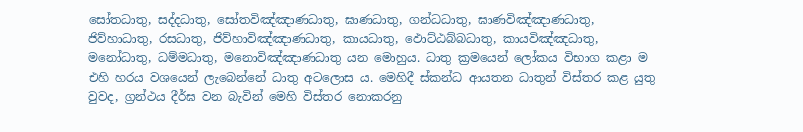සෝතධාතු, සද්දධාතු, සෝතවිඤ්ඤාණධාතු, ඝාණධාතු, ගන්ධධාතු, ඝාණවිඤ්ඤාණධාතු, ජිව්හාධාතු, රසධාතු, ජිව්හාවිඤ්ඤාණධාතු, කායධාතු, ඵොට්ඨබ්බධාතු, කායවිඤ්ඤධාතු, මනෝධාතු, ධම්මධාතු, මනොවිඤ්ඤාණධාතු යන මොහුය. ධාතු ක්‍රමයෙන් ලෝකය විභාග කළා ම එහි හරය වශයෙන් ලැබෙන්නේ ධාතු අටලොස ය. මෙහිදී ස්කන්ධ ආයතන ධාතුන් විස්තර කළ යුතු වුවද, ග්‍රන්ථය දීර්ඝ වන බැවින් මෙහි විස්තර නොකරනු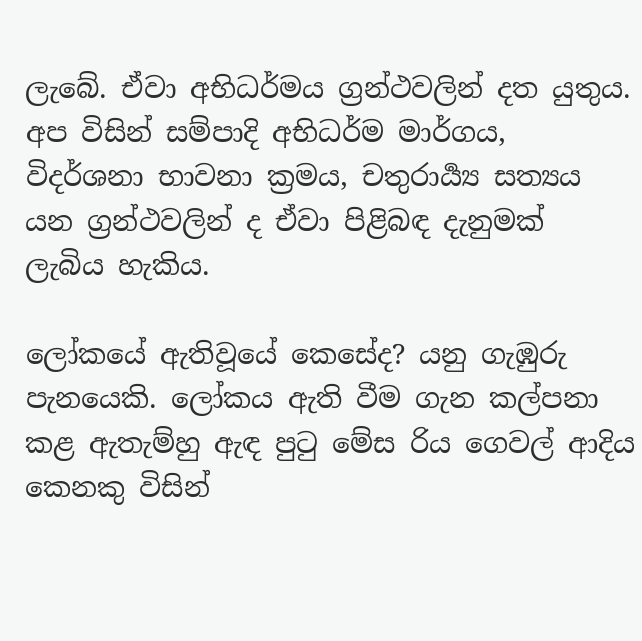ලැබේ. ඒවා අභිධර්මය ග්‍රන්ථවලින් දත යුතුය. අප විසින් සම්පාදි අභිධර්ම මාර්ගය, විදර්ශනා භාවනා ක්‍රමය, චතුරාර්‍ය්‍ය සත්‍යය යන ග්‍රන්ථවලින් ද ඒවා පිළිබඳ දැනුමක් ලැබිය හැකිය.

ලෝකයේ ඇතිවූයේ කෙසේද? යනු ගැඹුරු පැනයෙකි. ලෝකය ඇති වීම ගැන කල්පනා කළ ඇතැම්හු ඇඳ පුටු මේස රිය ගෙවල් ආදිය කෙනකු විසින්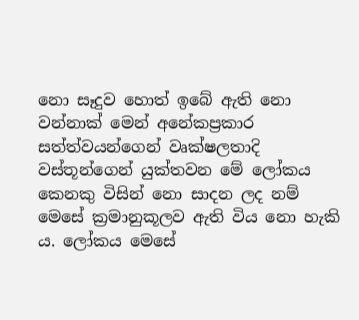නො සෑදුව හොත් ඉබේ ඇති නො වන්නාක් මෙන් අනේකප්‍රකාර සත්ත්වයන්ගෙන් වෘක්ෂලතාදි වස්තූන්ගෙන් යුක්තවන මේ ලෝකය කෙනකු විසින් නො සාදන ලද නම් මෙසේ ක්‍රමානුකූලව ඇති විය නො හැකි ය. ලෝකය මෙසේ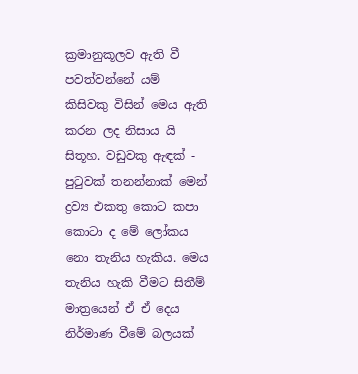ක්‍රමානුකූලව ඇති වී පවත්වන්නේ යම් කිසිවකු විසින් මෙය ඇති කරන ලද නිසාය යි සිතූහ. වඩුවකු ඇඳක් - පුටුවක් තනන්නාක් මෙන් ද්‍රව්‍ය එකතු කොට කපා කොටා ද මේ ලෝකය නො තැනිය හැකිය. මෙය තැනිය හැකි වීමට සිතීම් මාත්‍රයෙන් ඒ ඒ දෙය නිර්මාණ වීමේ බලයක්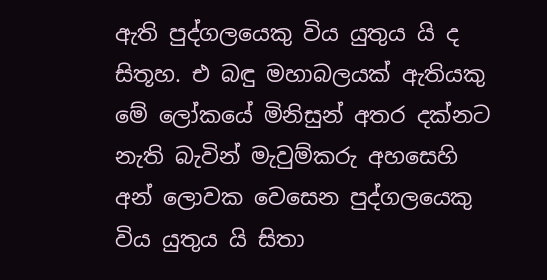ඇති පුද්ගලයෙකු විය යුතුය යි ද සිතූහ. එ බඳු මහාබලයක් ඇතියකු මේ ලෝකයේ මිනිසුන් අතර දක්නට නැති බැවින් මැවුම්කරු අහසෙහි අන් ලොවක වෙසෙන පුද්ගලයෙකු විය යුතුය යි සිතා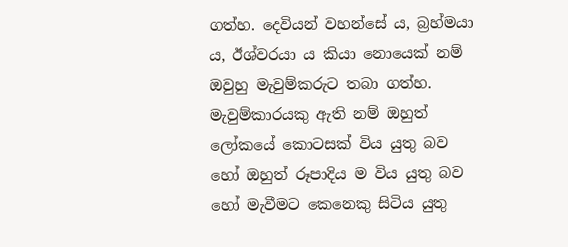ගත්හ. දෙවියන් වහන්සේ ය, බ්‍රහ්මයා ය, ඊශ්වරයා ය කියා නොයෙක් නම් ඔවුහු මැවුම්කරුට තබා ගත්හ. මැවුම්කාරයකු ඇති නම් ඔහුත් ලෝකයේ කොටසක් විය යුතු බව හෝ ඔහුත් රූපාදිය ම විය යුතු බව හෝ මැවීමට කෙනෙකු සිටිය යුතු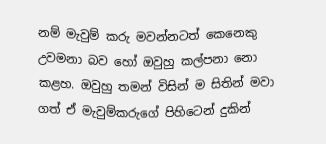නම් මැවුම් කරු මවන්නටත් කෙනෙකු උවමනා බව හෝ ඔවුහු කල්පනා නො කළහ. ඔවුහු තමන් විසින් ම සිතින් මවා ගත් ඒ මැවුම්කරුගේ පිහිටෙන් දුකින්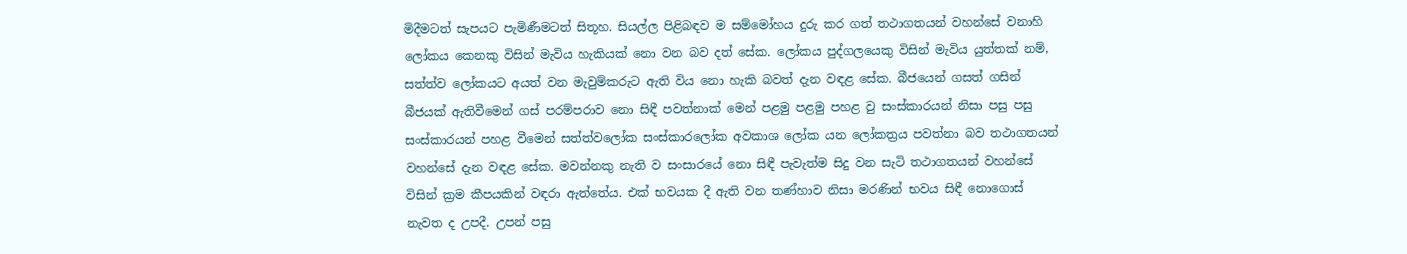මිදීමටත් සැපයට පැමිණීමටත් සිතූහ. සියල්ල පිළිබඳව ම සම්මෝහය දුරු කර ගත් තථාගතයන් වහන්සේ වනාහි ලෝකය කෙනකු විසින් මැවිය හැකියක් නො වන බව දත් සේක. ලෝකය පුද්ගලයෙකු විසින් මැවිය යුත්තක් නම්, සත්ත්ව ලෝකයට අයත් වන මැවුම්කරුට ඇති විය නො හැකි බවත් දැන වඳළ සේක. බීජයෙන් ගසත් ගසින් බීජයක් ඇතිවීමෙන් ගස් පරම්පරාව නො සිඳී පවත්නාක් මෙන් පළමු පළමු පහළ වු සංස්කාරයන් නිසා පසු පසු සංස්කාරයන් පහළ වීමෙන් සත්ත්වලෝක සංස්කාරලෝක අවකාශ ලෝක යන ලෝකත්‍රය පවත්නා බව තථාගතයන් වහන්සේ දැන වඳළ සේක. මවන්නකු නැති ව සංසාරයේ නො සිඳී පැවැත්ම සිදු වන සැටි තථාගතයන් වහන්සේ විසින් ක්‍රම කීපයකින් වඳරා ඇත්තේය. එක් භවයක දී ඇති වන තණ්හාව නිසා මරණින් භවය සිඳී නොගොස් නැවත ද උපදී. උපන් පසු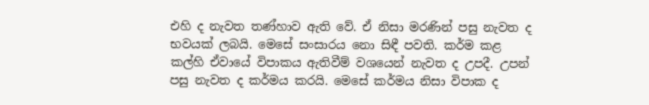එහි ද නැවත තණ්හාව ඇති වේ. ඒ නිසා මරණින් පසු නැවත ද භවයක් ලබයි. මෙසේ සංසාරය නො සිඳී පවති. කර්ම කළ කල්හි ඒවායේ විපාකය ඇතිවීම් වශයෙන් නැවත ද උපදී. උපන් පසු නැවත ද කර්මය කරයි. මෙසේ කර්මය නිසා විපාක ද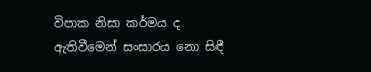විපාක නිසා කර්මය ද ඇතිවීමෙන් සංසාරය නො සිඳී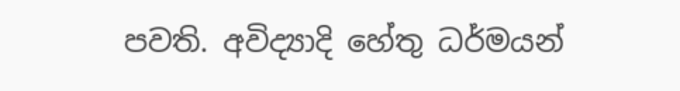පවති. අවිද්‍යාදි හේතු ධර්මයන්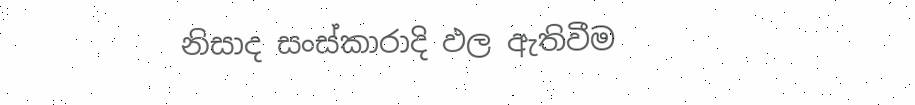නිසාද සංස්කාරාදි ඵල ඇතිවීම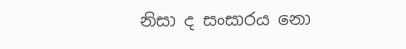නිසා ද සංසාරය නො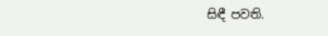සිඳී පවති.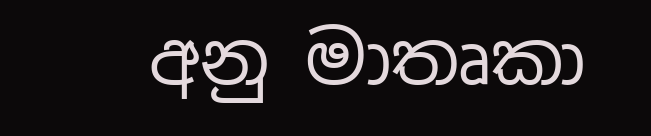අනු මාතෘකා